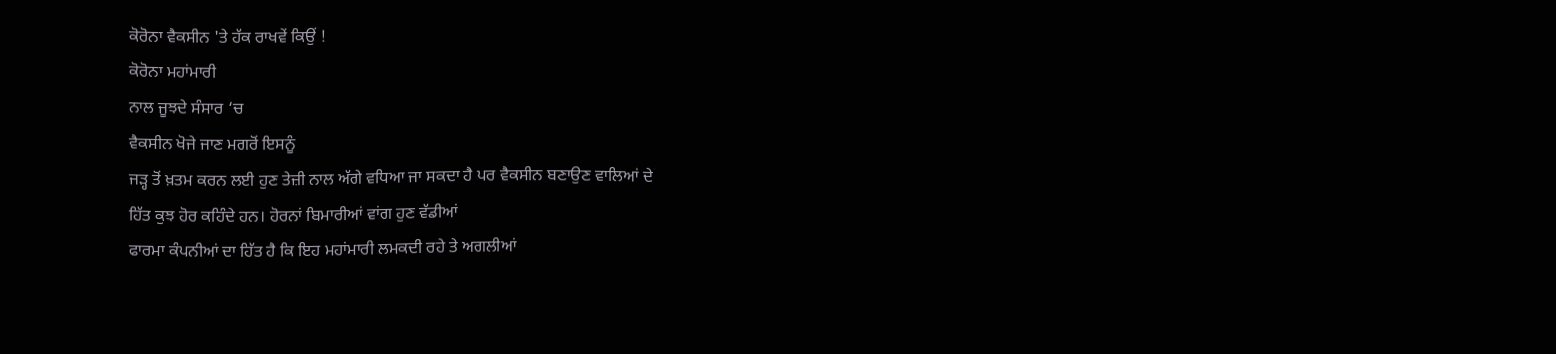ਕੋਰੋਨਾ ਵੈਕਸੀਨ 'ਤੇ ਹੱਕ ਰਾਖਵੇਂ ਕਿਉਂ !
ਕੋਰੋਨਾ ਮਹਾਂਮਾਰੀ
ਨਾਲ ਜੂਝਦੇ ਸੰਸਾਰ ‘ਚ
ਵੈਕਸੀਨ ਖੋਜੇ ਜਾਣ ਮਗਰੋਂ ਇਸਨੂੰ
ਜੜ੍ਹ ਤੋਂ ਖ਼ਤਮ ਕਰਨ ਲਈ ਹੁਣ ਤੇਜ਼ੀ ਨਾਲ ਅੱਗੇ ਵਧਿਆ ਜਾ ਸਕਦਾ ਹੈ ਪਰ ਵੈਕਸੀਨ ਬਣਾਉਣ ਵਾਲਿਆਂ ਦੇ
ਹਿੱਤ ਕੁਝ ਹੋਰ ਕਹਿੰਦੇ ਹਨ। ਹੋਰਨਾਂ ਬਿਮਾਰੀਆਂ ਵਾਂਗ ਹੁਣ ਵੱਡੀਆਂ
ਫਾਰਮਾ ਕੰਪਨੀਆਂ ਦਾ ਹਿੱਤ ਹੈ ਕਿ ਇਹ ਮਹਾਂਮਾਰੀ ਲਮਕਦੀ ਰਹੇ ਤੇ ਅਗਲੀਆਂ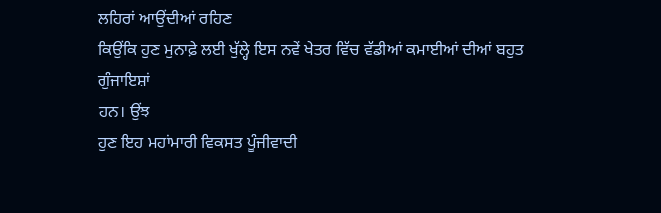ਲਹਿਰਾਂ ਆਉਂਦੀਆਂ ਰਹਿਣ
ਕਿਉਂਕਿ ਹੁਣ ਮੁਨਾਫ਼ੇ ਲਈ ਖੁੱਲ੍ਹੇ ਇਸ ਨਵੇਂ ਖੇਤਰ ਵਿੱਚ ਵੱਡੀਆਂ ਕਮਾਈਆਂ ਦੀਆਂ ਬਹੁਤ ਗੁੰਜਾਇਸ਼ਾਂ
ਹਨ। ਉਂਝ
ਹੁਣ ਇਹ ਮਹਾਂਮਾਰੀ ਵਿਕਸਤ ਪੂੰਜੀਵਾਦੀ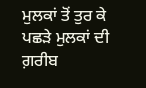ਮੁਲਕਾਂ ਤੋਂ ਤੁਰ ਕੇ ਪਛੜੇ ਮੁਲਕਾਂ ਦੀ ਗ਼ਰੀਬ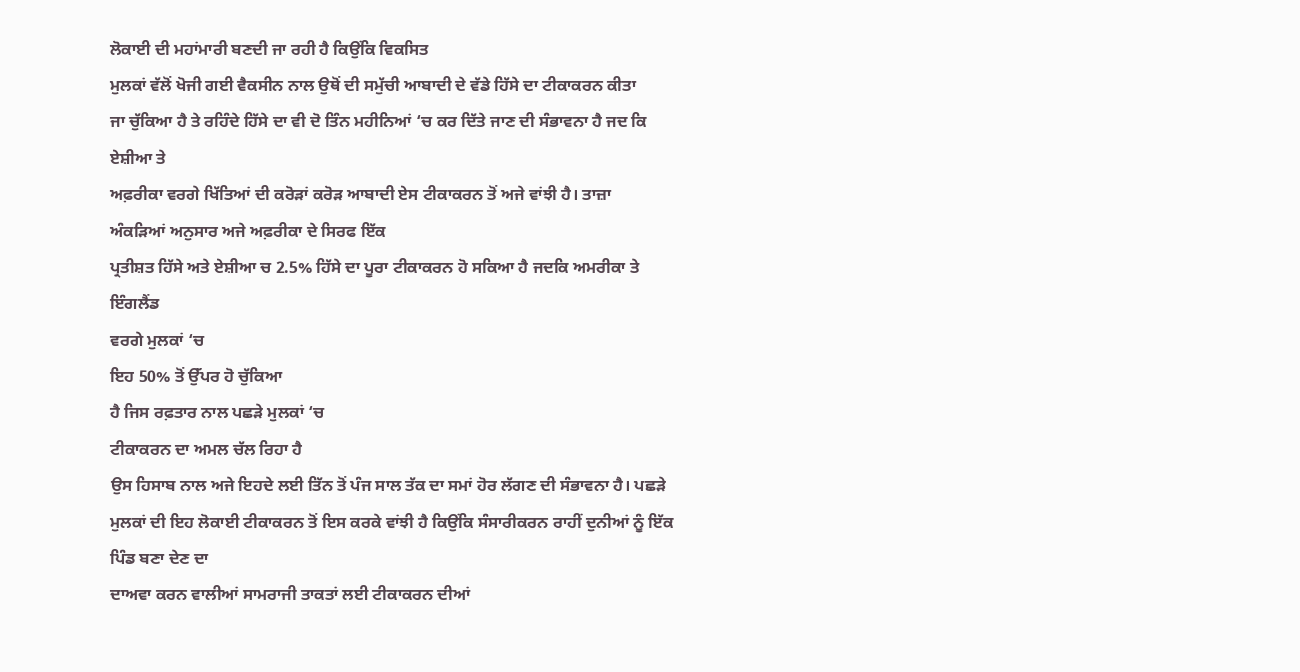ਲੋਕਾਈ ਦੀ ਮਹਾਂਮਾਰੀ ਬਣਦੀ ਜਾ ਰਹੀ ਹੈ ਕਿਉਂਕਿ ਵਿਕਸਿਤ
ਮੁਲਕਾਂ ਵੱਲੋਂ ਖੋਜੀ ਗਈ ਵੈਕਸੀਨ ਨਾਲ ਉਥੋਂ ਦੀ ਸਮੁੱਚੀ ਆਬਾਦੀ ਦੇ ਵੱਡੇ ਹਿੱਸੇ ਦਾ ਟੀਕਾਕਰਨ ਕੀਤਾ
ਜਾ ਚੁੱਕਿਆ ਹੈ ਤੇ ਰਹਿੰਦੇ ਹਿੱਸੇ ਦਾ ਵੀ ਦੋ ਤਿੰਨ ਮਹੀਨਿਆਂ ‘ਚ ਕਰ ਦਿੱਤੇ ਜਾਣ ਦੀ ਸੰਭਾਵਨਾ ਹੈ ਜਦ ਕਿ ਏਸ਼ੀਆ ਤੇ
ਅਫ਼ਰੀਕਾ ਵਰਗੇ ਖਿੱਤਿਆਂ ਦੀ ਕਰੋੜਾਂ ਕਰੋੜ ਆਬਾਦੀ ਏਸ ਟੀਕਾਕਰਨ ਤੋਂ ਅਜੇ ਵਾਂਝੀ ਹੈ। ਤਾਜ਼ਾ
ਅੰਕੜਿਆਂ ਅਨੁਸਾਰ ਅਜੇ ਅਫ਼ਰੀਕਾ ਦੇ ਸਿਰਫ ਇੱਕ
ਪ੍ਰਤੀਸ਼ਤ ਹਿੱਸੇ ਅਤੇ ਏਸ਼ੀਆ ਚ 2.5% ਹਿੱਸੇ ਦਾ ਪੂਰਾ ਟੀਕਾਕਰਨ ਹੋ ਸਕਿਆ ਹੈ ਜਦਕਿ ਅਮਰੀਕਾ ਤੇ ਇੰਗਲੈਂਡ
ਵਰਗੇ ਮੁਲਕਾਂ ‘ਚ
ਇਹ 50% ਤੋਂ ਉੱਪਰ ਹੋ ਚੁੱਕਿਆ
ਹੈ ਜਿਸ ਰਫ਼ਤਾਰ ਨਾਲ ਪਛੜੇ ਮੁਲਕਾਂ ‘ਚ
ਟੀਕਾਕਰਨ ਦਾ ਅਮਲ ਚੱਲ ਰਿਹਾ ਹੈ
ਉਸ ਹਿਸਾਬ ਨਾਲ ਅਜੇ ਇਹਦੇ ਲਈ ਤਿੱਨ ਤੋਂ ਪੰਜ ਸਾਲ ਤੱਕ ਦਾ ਸਮਾਂ ਹੋਰ ਲੱਗਣ ਦੀ ਸੰਭਾਵਨਾ ਹੈ। ਪਛੜੇ ਮੁਲਕਾਂ ਦੀ ਇਹ ਲੋਕਾਈ ਟੀਕਾਕਰਨ ਤੋਂ ਇਸ ਕਰਕੇ ਵਾਂਝੀ ਹੈ ਕਿਉਂਕਿ ਸੰਸਾਰੀਕਰਨ ਰਾਹੀਂ ਦੁਨੀਆਂ ਨੂੰ ਇੱਕ ਪਿੰਡ ਬਣਾ ਦੇਣ ਦਾ
ਦਾਅਵਾ ਕਰਨ ਵਾਲੀਆਂ ਸਾਮਰਾਜੀ ਤਾਕਤਾਂ ਲਈ ਟੀਕਾਕਰਨ ਦੀਆਂ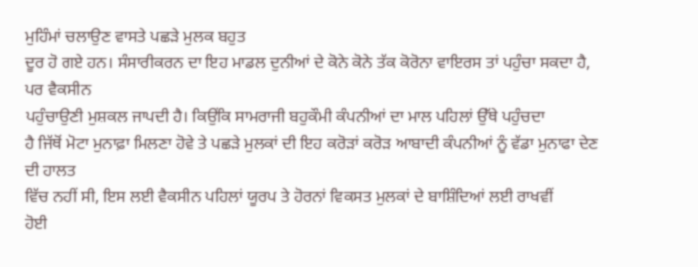ਮੁਹਿੰਮਾਂ ਚਲਾਉਣ ਵਾਸਤੇ ਪਛੜੇ ਮੁਲਕ ਬਹੁਤ
ਦੂਰ ਹੋ ਗਏ ਹਨ। ਸੰਸਾਰੀਕਰਨ ਦਾ ਇਹ ਮਾਡਲ ਦੁਨੀਆਂ ਦੇ ਕੋਨੇ ਕੋਨੇ ਤੱਕ ਕੋਰੋਨਾ ਵਾਇਰਸ ਤਾਂ ਪਹੁੰਚਾ ਸਕਦਾ ਹੈ, ਪਰ ਵੈਕਸੀਨ
ਪਹੁੰਚਾਉਣੀ ਮੁਸ਼ਕਲ ਜਾਪਦੀ ਹੈ। ਕਿਉਂਕਿ ਸਾਮਰਾਜੀ ਬਹੁਕੌਮੀ ਕੰਪਨੀਆਂ ਦਾ ਮਾਲ ਪਹਿਲਾਂ ਉੱਥੇ ਪਹੁੰਚਦਾ
ਹੈ ਜਿੱਥੋਂ ਮੋਟਾ ਮੁਨਾਫ਼ਾ ਮਿਲਣਾ ਹੋਵੇ ਤੇ ਪਛੜੇ ਮੁਲਕਾਂ ਦੀ ਇਹ ਕਰੋੜਾਂ ਕਰੋੜ ਆਬਾਦੀ ਕੰਪਨੀਆਂ ਨੂੰ ਵੱਡਾ ਮੁਨਾਫਾ ਦੇਣ ਦੀ ਹਾਲਤ
ਵਿੱਚ ਨਹੀਂ ਸੀ, ਇਸ ਲਈ ਵੈਕਸੀਨ ਪਹਿਲਾਂ ਯੂਰਪ ਤੇ ਹੋਰਨਾਂ ਵਿਕਸਤ ਮੁਲਕਾਂ ਦੇ ਬਾਸ਼ਿੰਦਿਆਂ ਲਈ ਰਾਖਵੀਂ
ਹੋਈ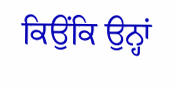ਕਿਉਂਕਿ ਉਨ੍ਹਾਂ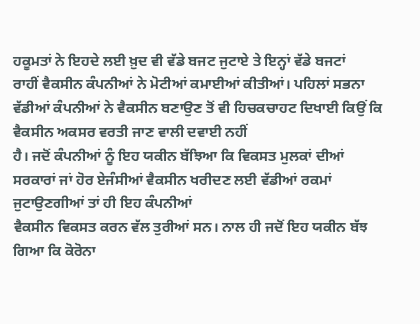ਹਕੂਮਤਾਂ ਨੇ ਇਹਦੇ ਲਈ ਖ਼ੁਦ ਵੀ ਵੱਡੇ ਬਜਟ ਜੁਟਾਏ ਤੇ ਇਨ੍ਹਾਂ ਵੱਡੇ ਬਜਟਾਂ
ਰਾਹੀਂ ਵੈਕਸੀਨ ਕੰਪਨੀਆਂ ਨੇ ਮੋਟੀਆਂ ਕਮਾਈਆਂ ਕੀਤੀਆਂ। ਪਹਿਲਾਂ ਸਭਨਾ
ਵੱਡੀਆਂ ਕੰਪਨੀਆਂ ਨੇ ਵੈਕਸੀਨ ਬਣਾਉਣ ਤੋਂ ਵੀ ਹਿਚਕਚਾਹਟ ਦਿਖਾਈ ਕਿਉਂ ਕਿ ਵੈਕਸੀਨ ਅਕਸਰ ਵਰਤੀ ਜਾਣ ਵਾਲੀ ਦਵਾਈ ਨਹੀਂ
ਹੈ। ਜਦੋਂ ਕੰਪਨੀਆਂ ਨੂੰ ਇਹ ਯਕੀਨ ਬੱਝਿਆ ਕਿ ਵਿਕਸਤ ਮੁਲਕਾਂ ਦੀਆਂ
ਸਰਕਾਰਾਂ ਜਾਂ ਹੋਰ ਏਜੰਸੀਆਂ ਵੈਕਸੀਨ ਖਰੀਦਣ ਲਈ ਵੱਡੀਆਂ ਰਕਮਾਂ ਜੁਟਾਉਣਗੀਆਂ ਤਾਂ ਹੀ ਇਹ ਕੰਪਨੀਆਂ
ਵੈਕਸੀਨ ਵਿਕਸਤ ਕਰਨ ਵੱਲ ਤੁਰੀਆਂ ਸਨ। ਨਾਲ ਹੀ ਜਦੋਂ ਇਹ ਯਕੀਨ ਬੱਝ
ਗਿਆ ਕਿ ਕੋਰੋਨਾ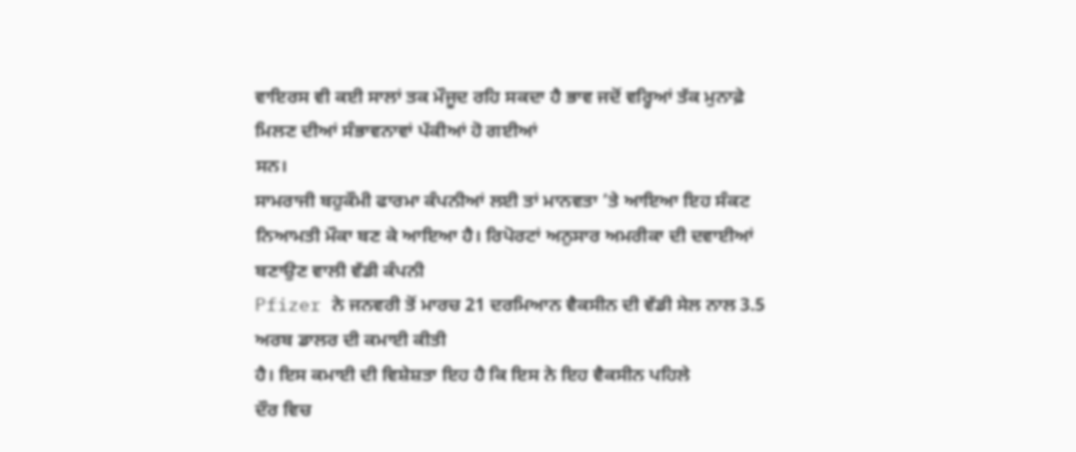ਵਾਇਰਸ ਵੀ ਕਈ ਸਾਲਾਂ ਤਕ ਮੌਜੂਦ ਰਹਿ ਸਕਦਾ ਹੈ ਭਾਵ ਜਦੋਂ ਵਰ੍ਹਿਆਂ ਤੱਕ ਮੁਨਾਫ਼ੇ ਮਿਲਣ ਦੀਆਂ ਸੰਭਾਵਨਾਵਾਂ ਪੱਕੀਆਂ ਹੋ ਗਈਆਂ
ਸਨ।
ਸਾਮਰਾਜੀ ਬਹੁਕੌਮੀ ਫਾਰਮਾ ਕੰਪਨੀਆਂ ਲਈ ਤਾਂ ਮਾਨਵਤਾ ’ਤੇ ਆਇਆ ਇਹ ਸੰਕਟ ਨਿਆਮਤੀ ਮੌਕਾ ਬਣ ਕੇ ਆਇਆ ਹੈ। ਰਿਪੋਰਟਾਂ ਅਨੁਸਾਰ ਅਮਰੀਕਾ ਦੀ ਦਵਾਈਆਂ ਬਣਾਉਣ ਵਾਲੀ ਵੱਡੀ ਕੰਪਨੀ
Pfizer ਨੇ ਜਨਵਰੀ ਤੋਂ ਮਾਰਚ 21 ਦਰਮਿਆਨ ਵੈਕਸੀਨ ਦੀ ਵੱਡੀ ਸੇਲ ਨਾਲ 3.5 ਅਰਬ ਡਾਲਰ ਦੀ ਕਮਾਈ ਕੀਤੀ
ਹੈ। ਇਸ ਕਮਾਈ ਦੀ ਵਿਸ਼ੇਸ਼ਤਾ ਇਹ ਹੈ ਕਿ ਇਸ ਨੇ ਇਹ ਵੈਕਸੀਨ ਪਹਿਲੇ
ਦੌਰ ਵਿਚ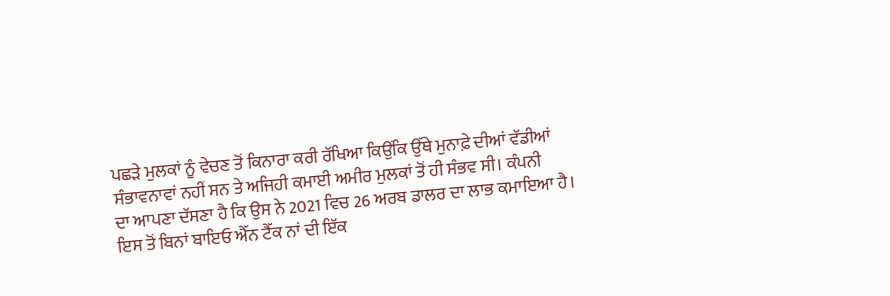ਪਛੜੇ ਮੁਲਕਾਂ ਨੂੰ ਵੇਚਣ ਤੋਂ ਕਿਨਾਰਾ ਕਰੀ ਰੱਖਿਆ ਕਿਉਂਕਿ ਉੱਥੇ ਮੁਨਾਫ਼ੇ ਦੀਆਂ ਵੱਡੀਆਂ
ਸੰਭਾਵਨਾਵਾਂ ਨਹੀਂ ਸਨ ਤੇ ਅਜਿਹੀ ਕਮਾਈ ਅਮੀਰ ਮੁਲਕਾਂ ਤੋਂ ਹੀ ਸੰਭਵ ਸੀ। ਕੰਪਨੀ
ਦਾ ਆਪਣਾ ਦੱਸਣਾ ਹੈ ਕਿ ਉਸ ਨੇ 2021 ਵਿਚ 26 ਅਰਬ ਡਾਲਰ ਦਾ ਲਾਭ ਕਮਾਇਆ ਹੈ।
ਇਸ ਤੋਂ ਬਿਨਾਂ ਬਾਇਓ ਐੱਨ ਟੈੱਕ ਨਾਂ ਦੀ ਇੱਕ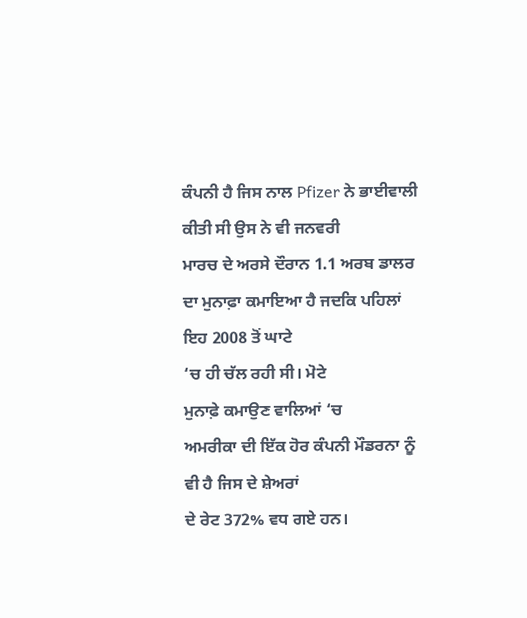ਕੰਪਨੀ ਹੈ ਜਿਸ ਨਾਲ Pfizer ਨੇ ਭਾਈਵਾਲੀ ਕੀਤੀ ਸੀ ਉਸ ਨੇ ਵੀ ਜਨਵਰੀ
ਮਾਰਚ ਦੇ ਅਰਸੇ ਦੌਰਾਨ 1.1 ਅਰਬ ਡਾਲਰ ਦਾ ਮੁਨਾਫ਼ਾ ਕਮਾਇਆ ਹੈ ਜਦਕਿ ਪਹਿਲਾਂ ਇਹ 2008 ਤੋਂ ਘਾਟੇ
‘ਚ ਹੀ ਚੱਲ ਰਹੀ ਸੀ। ਮੋਟੇ
ਮੁਨਾਫ਼ੇ ਕਮਾਉਣ ਵਾਲਿਆਂ ‘ਚ
ਅਮਰੀਕਾ ਦੀ ਇੱਕ ਹੋਰ ਕੰਪਨੀ ਮੌਡਰਨਾ ਨੂੰ ਵੀ ਹੈ ਜਿਸ ਦੇ ਸ਼ੇਅਰਾਂ
ਦੇ ਰੇਟ 372% ਵਧ ਗਏ ਹਨ।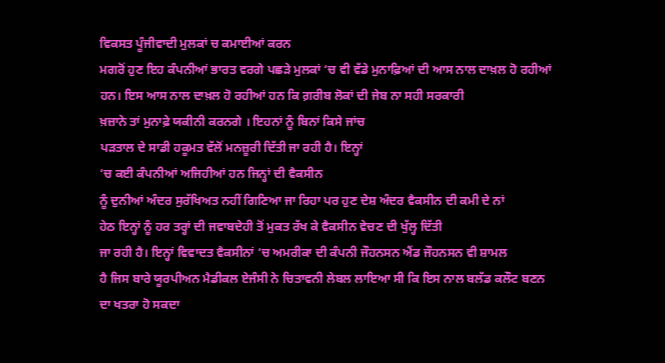ਵਿਕਸਤ ਪੂੰਜੀਵਾਦੀ ਮੁਲਕਾਂ ਚ ਕਮਾਈਆਂ ਕਰਨ
ਮਗਰੋਂ ਹੁਣ ਇਹ ਕੰਪਨੀਆਂ ਭਾਰਤ ਵਰਗੇ ਪਛੜੇ ਮੁਲਕਾਂ ‘ਚ ਵੀ ਵੱਡੇ ਮੁਨਾਫ਼ਿਆਂ ਦੀ ਆਸ ਨਾਲ ਦਾਖ਼ਲ ਹੋ ਰਹੀਆਂ ਹਨ। ਇਸ ਆਸ ਨਾਲ ਦਾਖ਼ਲ ਹੋ ਰਹੀਆਂ ਹਨ ਕਿ ਗ਼ਰੀਬ ਲੋਕਾਂ ਦੀ ਜੇਬ ਨਾ ਸਹੀ ਸਰਕਾਰੀ
ਖ਼ਜ਼ਾਨੇ ਤਾਂ ਮੁਨਾਫ਼ੇ ਯਕੀਨੀ ਕਰਨਗੇ । ਇਹਨਾਂ ਨੂੰ ਬਿਨਾਂ ਕਿਸੇ ਜਾਂਚ
ਪੜਤਾਲ ਦੇ ਸਾਡੀ ਹਕੂਮਤ ਵੱਲੋਂ ਮਨਜ਼ੂਰੀ ਦਿੱਤੀ ਜਾ ਰਹੀ ਹੈ। ਇਨ੍ਹਾਂ
‘ਚ ਕਈ ਕੰਪਨੀਆਂ ਅਜਿਹੀਆਂ ਹਨ ਜਿਨ੍ਹਾਂ ਦੀ ਵੈਕਸੀਨ
ਨੂੰ ਦੁਨੀਆਂ ਅੰਦਰ ਸੁਰੱਖਿਅਤ ਨਹੀਂ ਗਿਣਿਆ ਜਾ ਰਿਹਾ ਪਰ ਹੁਣ ਦੇਸ਼ ਅੰਦਰ ਵੈਕਸੀਨ ਦੀ ਕਮੀ ਦੇ ਨਾਂ
ਹੇਠ ਇਨ੍ਹਾਂ ਨੂੰ ਹਰ ਤਰ੍ਹਾਂ ਦੀ ਜਵਾਬਦੇਹੀ ਤੋਂ ਮੁਕਤ ਰੱਖ ਕੇ ਵੈਕਸੀਨ ਵੇਚਣ ਦੀ ਖੁੱਲ੍ਹ ਦਿੱਤੀ
ਜਾ ਰਹੀ ਹੈ। ਇਨ੍ਹਾਂ ਵਿਵਾਦਤ ਵੈਕਸੀਨਾਂ ‘ਚ ਅਮਰੀਕਾ ਦੀ ਕੰਪਨੀ ਜੌਹਨਸਨ ਐਂਡ ਜੌਹਨਸਨ ਵੀ ਸ਼ਾਮਲ
ਹੈ ਜਿਸ ਬਾਰੇ ਯੂਰਪੀਅਨ ਮੈਡੀਕਲ ਏਜੰਸੀ ਨੇ ਚਿਤਾਵਨੀ ਲੇਬਲ ਲਾਇਆ ਸੀ ਕਿ ਇਸ ਨਾਲ ਬਲੱਡ ਕਲੌਟ ਬਣਨ
ਦਾ ਖਤਰਾ ਹੋ ਸਕਦਾ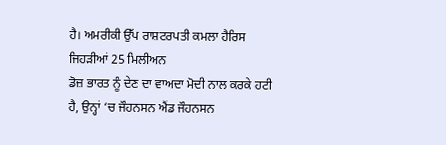ਹੈ। ਅਮਰੀਕੀ ਉੱਪ ਰਾਸ਼ਟਰਪਤੀ ਕਮਲਾ ਹੈਰਿਸ ਜਿਹੜੀਆਂ 25 ਮਿਲੀਅਨ
ਡੋਜ਼ ਭਾਰਤ ਨੂੰ ਦੇਣ ਦਾ ਵਾਅਦਾ ਮੋਦੀ ਨਾਲ ਕਰਕੇ ਹਟੀ ਹੈ, ਉਨ੍ਹਾਂ ‘ਚ ਜੌਹਨਸਨ ਐਂਡ ਜੌਹਨਸਨ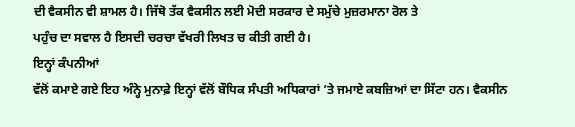ਦੀ ਵੈਕਸੀਨ ਵੀ ਸ਼ਾਮਲ ਹੈ। ਜਿੱਥੋ ਤੱਕ ਵੈਕਸੀਨ ਲਈ ਮੋਦੀ ਸਰਕਾਰ ਦੇ ਸਮੁੱਚੇ ਮੁਜ਼ਰਮਾਨਾ ਰੋਲ ਤੇ
ਪਹੁੰਚ ਦਾ ਸਵਾਲ ਹੈ ਇਸਦੀ ਚਰਚਾ ਵੱਖਰੀ ਲਿਖਤ ਚ ਕੀਤੀ ਗਈ ਹੈ।
ਇਨ੍ਹਾਂ ਕੰਪਨੀਆਂ
ਵੱਲੋਂ ਕਮਾਏ ਗਏ ਇਹ ਅੰਨ੍ਹੇ ਮੁਨਾਫ਼ੇ ਇਨ੍ਹਾਂ ਵੱਲੋਂ ਬੌਧਿਕ ਸੰਪਤੀ ਅਧਿਕਾਰਾਂ ’ਤੇ ਜਮਾਏ ਕਬਜ਼ਿਆਂ ਦਾ ਸਿੱਟਾ ਹਨ। ਵੈਕਸੀਨ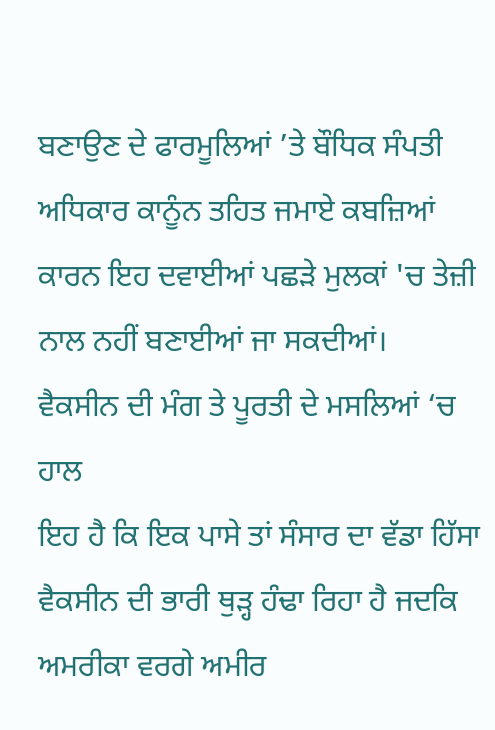ਬਣਾਉਣ ਦੇ ਫਾਰਮੂਲਿਆਂ ’ਤੇ ਬੌਧਿਕ ਸੰਪਤੀ ਅਧਿਕਾਰ ਕਾਨੂੰਨ ਤਹਿਤ ਜਮਾਏ ਕਬਜ਼ਿਆਂ
ਕਾਰਨ ਇਹ ਦਵਾਈਆਂ ਪਛੜੇ ਮੁਲਕਾਂ 'ਚ ਤੇਜ਼ੀ ਨਾਲ ਨਹੀਂ ਬਣਾਈਆਂ ਜਾ ਸਕਦੀਆਂ।
ਵੈਕਸੀਨ ਦੀ ਮੰਗ ਤੇ ਪੂਰਤੀ ਦੇ ਮਸਲਿਆਂ ‘ਚ ਹਾਲ
ਇਹ ਹੈ ਕਿ ਇਕ ਪਾਸੇ ਤਾਂ ਸੰਸਾਰ ਦਾ ਵੱਡਾ ਹਿੱਸਾ ਵੈਕਸੀਨ ਦੀ ਭਾਰੀ ਥੁੜ੍ਹ ਹੰਢਾ ਰਿਹਾ ਹੈ ਜਦਕਿ
ਅਮਰੀਕਾ ਵਰਗੇ ਅਮੀਰ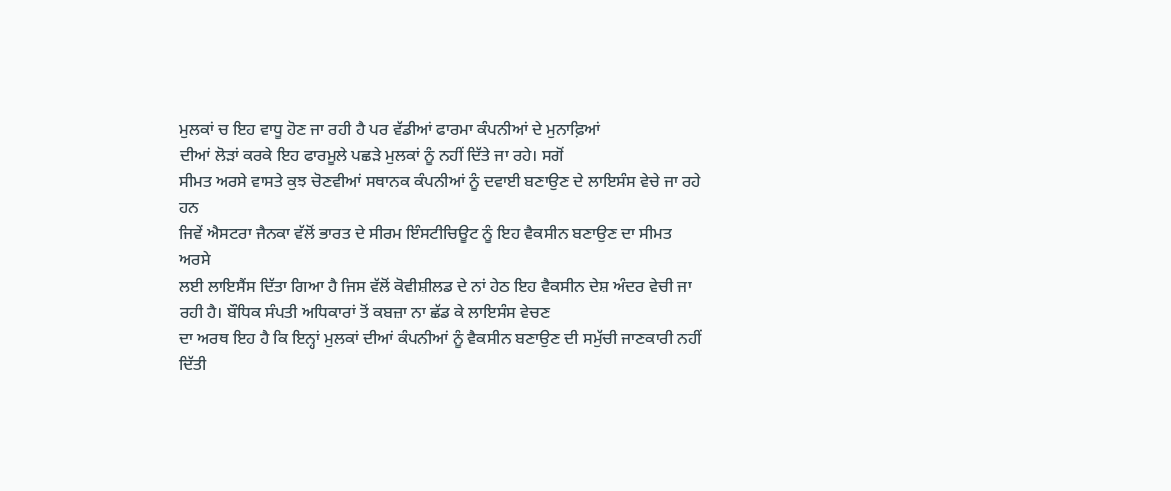ਮੁਲਕਾਂ ਚ ਇਹ ਵਾਧੂ ਹੋਣ ਜਾ ਰਹੀ ਹੈ ਪਰ ਵੱਡੀਆਂ ਫਾਰਮਾ ਕੰਪਨੀਆਂ ਦੇ ਮੁਨਾਫ਼ਿਆਂ
ਦੀਆਂ ਲੋੜਾਂ ਕਰਕੇ ਇਹ ਫਾਰਮੂਲੇ ਪਛੜੇ ਮੁਲਕਾਂ ਨੂੰ ਨਹੀਂ ਦਿੱਤੇ ਜਾ ਰਹੇ। ਸਗੋਂ
ਸੀਮਤ ਅਰਸੇ ਵਾਸਤੇ ਕੁਝ ਚੋਣਵੀਆਂ ਸਥਾਨਕ ਕੰਪਨੀਆਂ ਨੂੰ ਦਵਾਈ ਬਣਾਉਣ ਦੇ ਲਾਇਸੰਸ ਵੇਚੇ ਜਾ ਰਹੇ ਹਨ
ਜਿਵੇਂ ਐਸਟਰਾ ਜੈਨਕਾ ਵੱਲੋਂ ਭਾਰਤ ਦੇ ਸੀਰਮ ਇੰਸਟੀਚਿਊਟ ਨੂੰ ਇਹ ਵੈਕਸੀਨ ਬਣਾਉਣ ਦਾ ਸੀਮਤ ਅਰਸੇ
ਲਈ ਲਾਇਸੈਂਸ ਦਿੱਤਾ ਗਿਆ ਹੈ ਜਿਸ ਵੱਲੋਂ ਕੋਵੀਸ਼ੀਲਡ ਦੇ ਨਾਂ ਹੇਠ ਇਹ ਵੈਕਸੀਨ ਦੇਸ਼ ਅੰਦਰ ਵੇਚੀ ਜਾ
ਰਹੀ ਹੈ। ਬੌਧਿਕ ਸੰਪਤੀ ਅਧਿਕਾਰਾਂ ਤੋਂ ਕਬਜ਼ਾ ਨਾ ਛੱਡ ਕੇ ਲਾਇਸੰਸ ਵੇਚਣ
ਦਾ ਅਰਥ ਇਹ ਹੈ ਕਿ ਇਨ੍ਹਾਂ ਮੁਲਕਾਂ ਦੀਆਂ ਕੰਪਨੀਆਂ ਨੂੰ ਵੈਕਸੀਨ ਬਣਾਉਣ ਦੀ ਸਮੁੱਚੀ ਜਾਣਕਾਰੀ ਨਹੀਂ
ਦਿੱਤੀ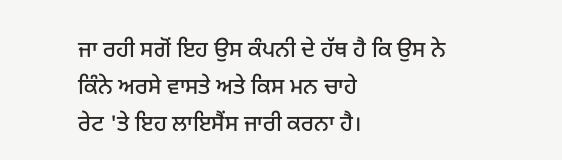ਜਾ ਰਹੀ ਸਗੋਂ ਇਹ ਉਸ ਕੰਪਨੀ ਦੇ ਹੱਥ ਹੈ ਕਿ ਉਸ ਨੇ ਕਿੰਨੇ ਅਰਸੇ ਵਾਸਤੇ ਅਤੇ ਕਿਸ ਮਨ ਚਾਹੇ
ਰੇਟ 'ਤੇ ਇਹ ਲਾਇਸੈਂਸ ਜਾਰੀ ਕਰਨਾ ਹੈ।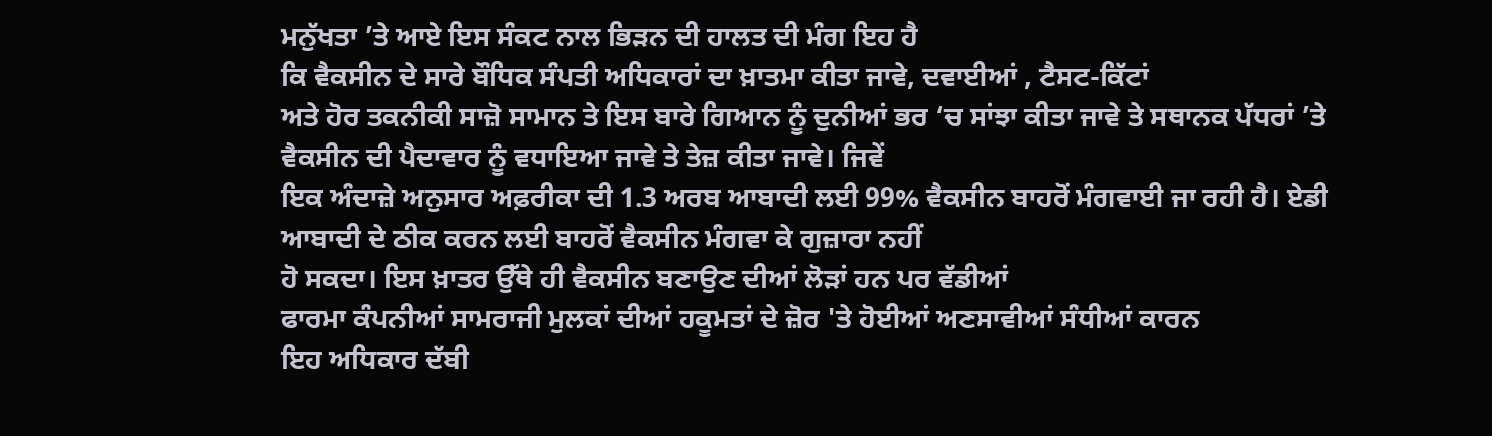ਮਨੁੱਖਤਾ ’ਤੇ ਆਏ ਇਸ ਸੰਕਟ ਨਾਲ ਭਿੜਨ ਦੀ ਹਾਲਤ ਦੀ ਮੰਗ ਇਹ ਹੈ
ਕਿ ਵੈਕਸੀਨ ਦੇ ਸਾਰੇ ਬੌਧਿਕ ਸੰਪਤੀ ਅਧਿਕਾਰਾਂ ਦਾ ਖ਼ਾਤਮਾ ਕੀਤਾ ਜਾਵੇ, ਦਵਾਈਆਂ , ਟੈਸਟ-ਕਿੱਟਾਂ
ਅਤੇ ਹੋਰ ਤਕਨੀਕੀ ਸਾਜ਼ੋ ਸਾਮਾਨ ਤੇ ਇਸ ਬਾਰੇ ਗਿਆਨ ਨੂੰ ਦੁਨੀਆਂ ਭਰ ‘ਚ ਸਾਂਝਾ ਕੀਤਾ ਜਾਵੇ ਤੇ ਸਥਾਨਕ ਪੱਧਰਾਂ ’ਤੇ ਵੈਕਸੀਨ ਦੀ ਪੈਦਾਵਾਰ ਨੂੰ ਵਧਾਇਆ ਜਾਵੇ ਤੇ ਤੇਜ਼ ਕੀਤਾ ਜਾਵੇ। ਜਿਵੇਂ
ਇਕ ਅੰਦਾਜ਼ੇ ਅਨੁਸਾਰ ਅਫ਼ਰੀਕਾ ਦੀ 1.3 ਅਰਬ ਆਬਾਦੀ ਲਈ 99% ਵੈਕਸੀਨ ਬਾਹਰੋਂ ਮੰਗਵਾਈ ਜਾ ਰਹੀ ਹੈ। ਏਡੀ ਆਬਾਦੀ ਦੇ ਠੀਕ ਕਰਨ ਲਈ ਬਾਹਰੋਂ ਵੈਕਸੀਨ ਮੰਗਵਾ ਕੇ ਗੁਜ਼ਾਰਾ ਨਹੀਂ
ਹੋ ਸਕਦਾ। ਇਸ ਖ਼ਾਤਰ ਉੱਥੇ ਹੀ ਵੈਕਸੀਨ ਬਣਾਉਣ ਦੀਆਂ ਲੋੜਾਂ ਹਨ ਪਰ ਵੱਡੀਆਂ
ਫਾਰਮਾ ਕੰਪਨੀਆਂ ਸਾਮਰਾਜੀ ਮੁਲਕਾਂ ਦੀਆਂ ਹਕੂਮਤਾਂ ਦੇ ਜ਼ੋਰ 'ਤੇ ਹੋਈਆਂ ਅਣਸਾਵੀਆਂ ਸੰਧੀਆਂ ਕਾਰਨ
ਇਹ ਅਧਿਕਾਰ ਦੱਬੀ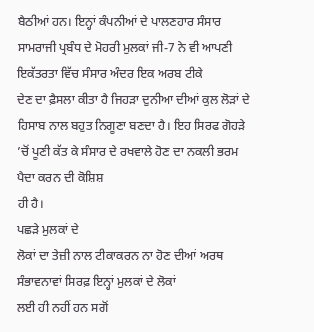ਬੈਠੀਆਂ ਹਨ। ਇਨ੍ਹਾਂ ਕੰਪਨੀਆਂ ਦੇ ਪਾਲਣਹਾਰ ਸੰਸਾਰ
ਸਾਮਰਾਜੀ ਪ੍ਰਬੰਧ ਦੇ ਮੋਹਰੀ ਮੁਲਕਾਂ ਜੀ-7 ਨੇ ਵੀ ਆਪਣੀ ਇਕੱਤਰਤਾ ਵਿੱਚ ਸੰਸਾਰ ਅੰਦਰ ਇਕ ਅਰਬ ਟੀਕੇ
ਦੇਣ ਦਾ ਫ਼ੈਸਲਾ ਕੀਤਾ ਹੈ ਜਿਹੜਾ ਦੁਨੀਆ ਦੀਆਂ ਕੁਲ ਲੋੜਾਂ ਦੇ ਹਿਸਾਬ ਨਾਲ ਬਹੁਤ ਨਿਗੂਣਾ ਬਣਦਾ ਹੈ। ਇਹ ਸਿਰਫ ਗੋਹੜੇ ’ਚੋਂ ਪੂਣੀ ਕੱਤ ਕੇ ਸੰਸਾਰ ਦੇ ਰਖਵਾਲੇ ਹੋਣ ਦਾ ਨਕਲੀ ਭਰਮ ਪੈਦਾ ਕਰਨ ਦੀ ਕੋਸ਼ਿਸ਼
ਹੀ ਹੈ।
ਪਛੜੇ ਮੁਲਕਾਂ ਦੇ
ਲੋਕਾਂ ਦਾ ਤੇਜ਼ੀ ਨਾਲ ਟੀਕਾਕਰਨ ਨਾ ਹੋਣ ਦੀਆਂ ਅਰਥ ਸੰਭਾਵਨਾਵਾਂ ਸਿਰਫ਼ ਇਨ੍ਹਾਂ ਮੁਲਕਾਂ ਦੇ ਲੋਕਾਂ
ਲਈ ਹੀ ਨਹੀਂ ਹਨ ਸਗੋਂ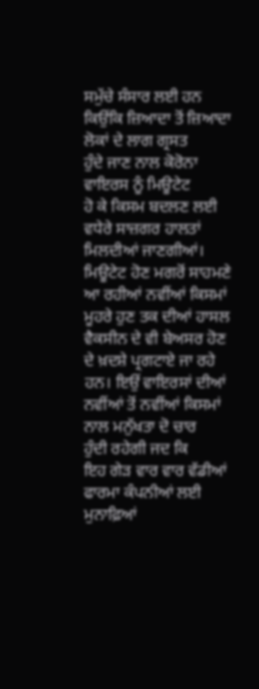ਸਮੁੱਚੇ ਸੰਸਾਰ ਲਈ ਹਨ ਕਿਉਂਕਿ ਜ਼ਿਆਦਾ ਤੋਂ ਜ਼ਿਆਦਾ ਲੋਕਾਂ ਦੇ ਲਾਗ ਗ੍ਰਸਤ
ਹੁੰਦੇ ਜਾਣ ਨਾਲ ਕੋਰੋਨਾ ਵਾਇਰਸ ਨੂੰ ਮਿਊਟੇਟ
ਹੋ ਕੇ ਕਿਸਮ ਬਦਲਣ ਲਈ ਵਧੇਰੇ ਸਾਜ਼ਗਰ ਹਾਲਤਾਂ ਮਿਲਦੀਆਂ ਜਾਣਗੀਆਂ। ਮਿਊਟੇਟ ਹੋਣ ਮਗਰੋਂ ਸਾਹਮਣੇ ਆ ਰਹੀਆਂ ਨਵੀਂਆਂ ਕਿਸਮਾਂ
ਮੂਹਰੇ ਹੁਣ ਤਕ ਦੀਆਂ ਹਾਸਲ ਵੈਕਸੀਨ ਦੇ ਵੀ ਬੇਅਸਰ ਹੋਣ ਦੇ ਖ਼ਦਸ਼ੇ ਪ੍ਰਗਟਾਏ ਜਾ ਰਹੇ ਹਨ। ਇਉਂ ਵਾਇਰਸਾਂ ਦੀਆਂ ਨਵੀਂਆਂ ਤੋਂ ਨਵੀਂਆਂ ਕਿਸਮਾਂ ਨਾਲ ਮਨੁੱਖਤਾ ਦੋ ਚਾਰ
ਹੁੰਦੀ ਰਹੇਗੀ ਜਦ ਕਿ
ਇਹ ਗੇੜ ਵਾਰ ਵਾਰ ਵੱਡੀਆਂ ਫਾਰਮਾ ਕੰਪਨੀਆਂ ਲਈ ਮੁਨਾਫ਼ਿਆਂ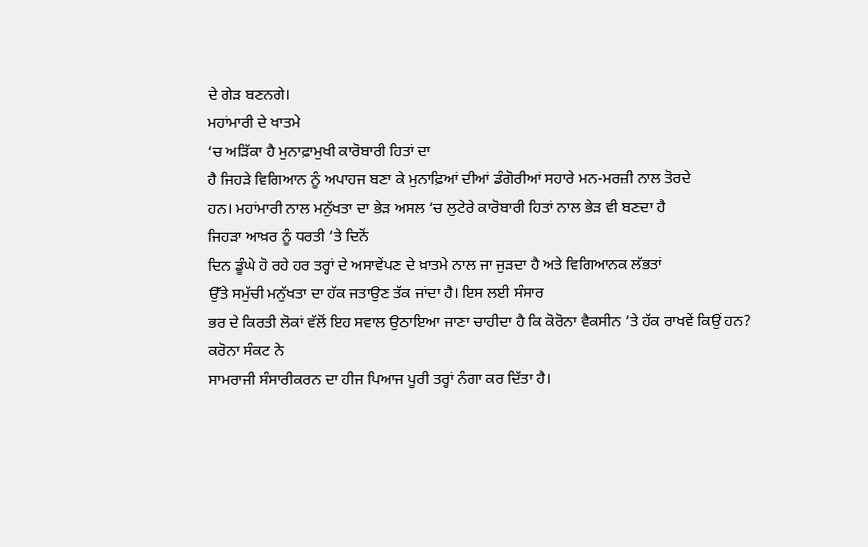ਦੇ ਗੇੜ ਬਣਨਗੇ।
ਮਹਾਂਮਾਰੀ ਦੇ ਖਾਤਮੇ
‘ਚ ਅੜਿੱਕਾ ਹੈ ਮੁਨਾਫ਼ਾਮੁਖੀ ਕਾਰੋਬਾਰੀ ਹਿਤਾਂ ਦਾ
ਹੈ ਜਿਹੜੇ ਵਿਗਿਆਨ ਨੂੰ ਅਪਾਹਜ ਬਣਾ ਕੇ ਮੁਨਾਫ਼ਿਆਂ ਦੀਆਂ ਡੰਗੋਰੀਆਂ ਸਹਾਰੇ ਮਨ-ਮਰਜ਼ੀ ਨਾਲ ਤੋਰਦੇ
ਹਨ। ਮਹਾਂਮਾਰੀ ਨਾਲ ਮਨੁੱਖਤਾ ਦਾ ਭੇੜ ਅਸਲ ‘ਚ ਲੁਟੇਰੇ ਕਾਰੋਬਾਰੀ ਹਿਤਾਂ ਨਾਲ ਭੇੜ ਵੀ ਬਣਦਾ ਹੈ
ਜਿਹੜਾ ਆਖ਼ਰ ਨੂੰ ਧਰਤੀ ’ਤੇ ਦਿਨੋਂ
ਦਿਨ ਡੂੰਘੇ ਹੋ ਰਹੇ ਹਰ ਤਰ੍ਹਾਂ ਦੇ ਅਸਾਵੇਂਪਣ ਦੇ ਖ਼ਾਤਮੇ ਨਾਲ ਜਾ ਜੁੜਦਾ ਹੈ ਅਤੇ ਵਿਗਿਆਨਕ ਲੱਭਤਾਂ
ਉੱਤੇ ਸਮੁੱਚੀ ਮਨੁੱਖਤਾ ਦਾ ਹੱਕ ਜਤਾਉਣ ਤੱਕ ਜਾਂਦਾ ਹੈ। ਇਸ ਲਈ ਸੰਸਾਰ
ਭਰ ਦੇ ਕਿਰਤੀ ਲੋਕਾਂ ਵੱਲੋਂ ਇਹ ਸਵਾਲ ਉਠਾਇਆ ਜਾਣਾ ਚਾਹੀਦਾ ਹੈ ਕਿ ਕੋਰੋਨਾ ਵੈਕਸੀਨ ’ਤੇ ਹੱਕ ਰਾਖਵੇਂ ਕਿਉਂ ਹਨ?
ਕਰੋਨਾ ਸੰਕਟ ਨੇ
ਸਾਮਰਾਜੀ ਸੰਸਾਰੀਕਰਨ ਦਾ ਹੀਜ ਪਿਆਜ ਪੂਰੀ ਤਰ੍ਹਾਂ ਨੰਗਾ ਕਰ ਦਿੱਤਾ ਹੈ।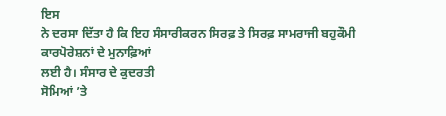ਇਸ
ਨੇ ਦਰਸਾ ਦਿੱਤਾ ਹੈ ਕਿ ਇਹ ਸੰਸਾਰੀਕਰਨ ਸਿਰਫ਼ ਤੇ ਸਿਰਫ਼ ਸਾਮਰਾਜੀ ਬਹੁਕੌਮੀ ਕਾਰਪੋਰੇਸ਼ਨਾਂ ਦੇ ਮੁਨਾਫ਼ਿਆਂ
ਲਈ ਹੈ। ਸੰਸਾਰ ਦੇ ਕੁਦਰਤੀ
ਸੋਮਿਆਂ ’ਤੇ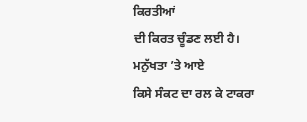ਕਿਰਤੀਆਂ
ਦੀ ਕਿਰਤ ਚੂੰਡਣ ਲਈ ਹੈ। ਮਨੁੱਖਤਾ ’ਤੇ ਆਏ
ਕਿਸੇ ਸੰਕਟ ਦਾ ਰਲ ਕੇ ਟਾਕਰਾ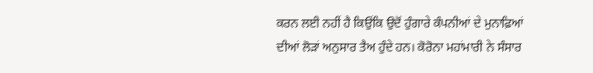ਕਰਨ ਲਈ ਨਹੀਂ ਹੈ ਕਿਉਂਕਿ ਉਦੋਂ ਹੁੰਗਾਰੇ ਕੰਪਨੀਆਂ ਦੇ ਮੁਨਾਫ਼ਿਆਂ
ਦੀਆਂ ਲੋੜਾਂ ਅਨੁਸਾਰ ਤੈਅ ਹੁੰਦੇ ਹਨ। ਕੋਰੋਨਾ ਮਹਾਂਮਾਰੀ ਨੇ ਸੰਸਾਰ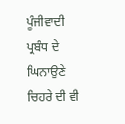ਪੂੰਜੀਵਾਦੀ ਪ੍ਰਬੰਧ ਦੇ ਘਿਨਾਉਣੇ ਚਿਹਰੇ ਦੀ ਵੀ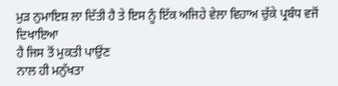ਮੁੜ ਨੁਮਾਇਸ਼ ਲਾ ਦਿੱਤੀ ਹੈ ਤੇ ਇਸ ਨੂੰ ਇੱਕ ਅਜਿਹੇ ਵੇਲਾ ਵਿਹਾਅ ਚੁੱਕੇ ਪ੍ਰਬੰਧ ਵਜੋਂ ਦਿਖਾਇਆ
ਹੈ ਜਿਸ ਤੋਂ ਮੁਕਤੀ ਪਾਉਂਣ
ਨਾਲ ਹੀ ਮਨੁੱਖਤਾ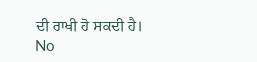ਦੀ ਰਾਖੀ ਹੋ ਸਕਦੀ ਹੈ।
No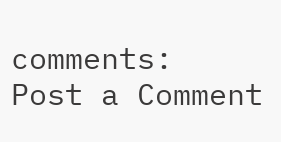comments:
Post a Comment